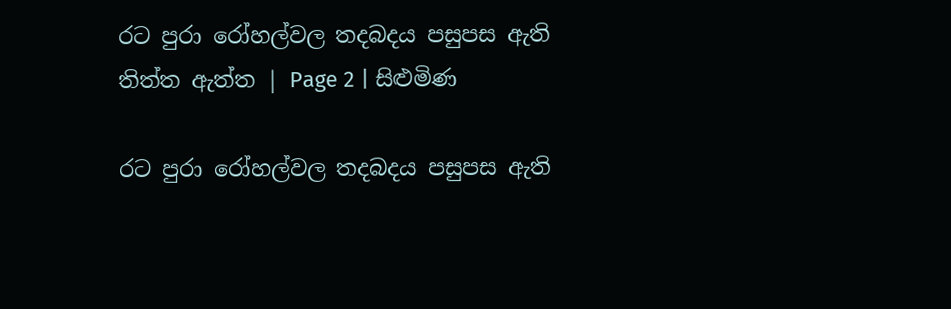රට පුරා රෝහල්වල තදබදය පසුපස ඇති තිත්ත ඇත්ත | Page 2 | සිළුමිණ

රට පුරා රෝහල්වල තදබදය පසුපස ඇති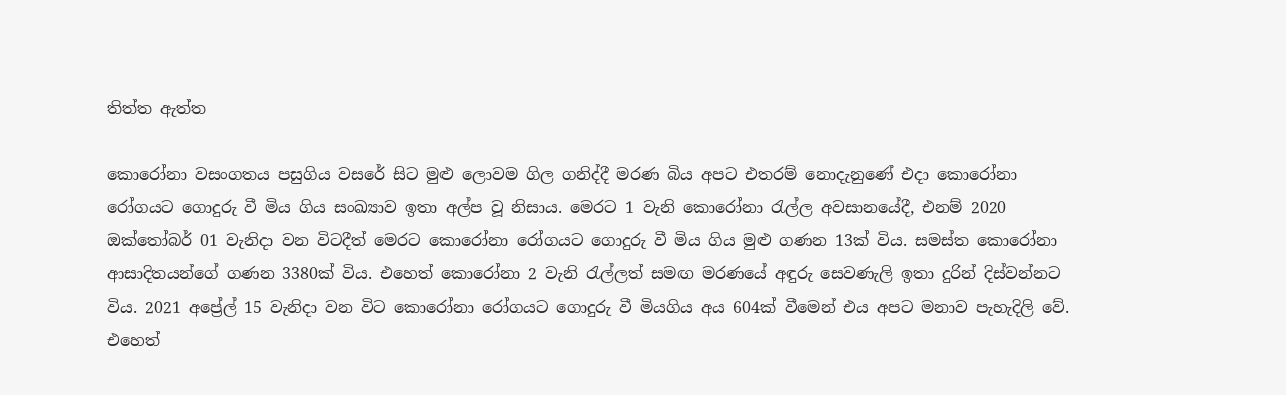තිත්ත ඇත්ත

කොරෝනා වසංගතය පසුගිය වසරේ සිට මුළු ලොවම ගිල ගනිද්දී මරණ බිය අපට එතරම් නොදැනුණේ එදා කොරෝනා රෝගයට ගොදුරු වී මිය ගිය සංඛ්‍යාව ඉතා අල්ප වූ නිසාය. මෙරට 1 වැනි කොරෝනා රැල්ල අවසානයේදී, එනම් 2020 ඔක්තෝබර් 01 වැනිදා වන විටදීත් මෙරට කොරෝනා රෝගයට ගොදුරු වී මිය ගිය මුළු ගණන 13ක් විය. සමස්ත කොරෝනා ආසාදිතයන්ගේ ගණන 3380ක් විය. එහෙත් කොරෝනා 2 වැනි රැල්ලත් සමඟ මරණයේ අඳුරු සෙවණැලි ඉතා දුරින් දිස්වන්නට විය. 2021 අප්‍රේල් 15 වැනිදා වන විට කොරෝනා රෝගයට ගොදුරු වී මියගිය අය 604ක් වීමෙන් එය අපට මනාව පැහැදිලි වේ. එහෙත්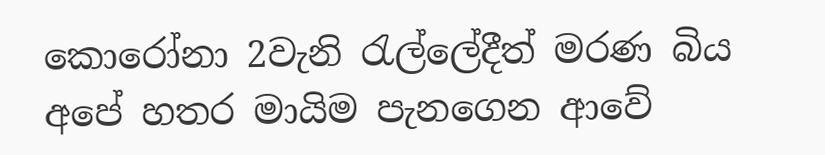කොරෝනා 2වැනි රැල්ලේදීත් මරණ බිය අපේ හතර මායිම පැනගෙන ආවේ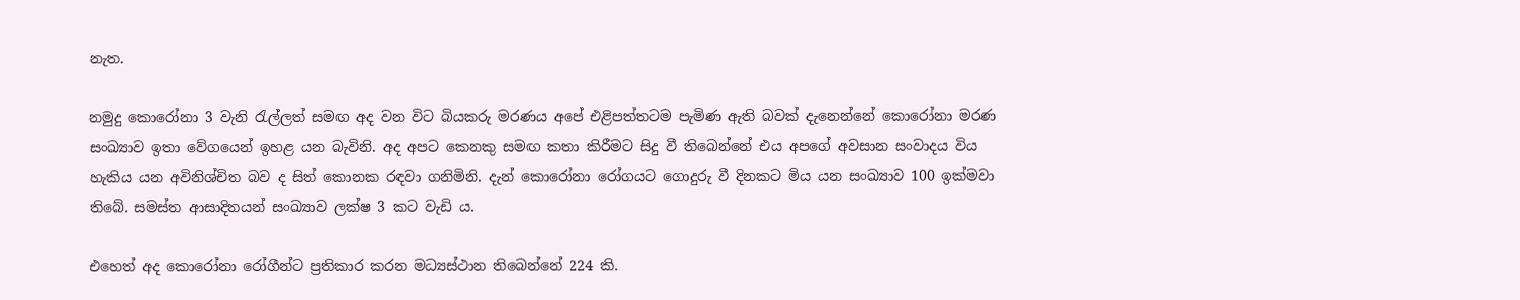නැත.

නමුදු කොරෝනා 3 වැනි රැල්ලත් සමඟ අද වන විට බියකරු මරණය අපේ එළිපත්තටම පැමිණ ඇති බවක් දැනෙන්නේ කොරෝනා මරණ සංඛ්‍යාව ඉතා වේගයෙන් ඉහළ යන බැවිනි. අද අපට කෙනකු සමඟ කතා කිරීමට සිදු වී තිබෙන්නේ එය අපගේ අවසාන සංවාදය විය හැකිය යන අවිනිශ්චිත බව ද සිත් කොනක රඳවා ගනිමිනි. දැන් කොරෝනා රෝගයට ගොදුරු වී දිනකට මිය යන සංඛ්‍යාව 100 ඉක්මවා තිබේ. සමස්ත ආසාදිතයන් සංඛ්‍යාව ලක්ෂ 3 කට වැඩි ය.

එහෙත් අද කොරෝනා රෝගීන්ට ප්‍රතිකාර කරන මධ්‍යස්ථාන තිබෙන්නේ 224 කි.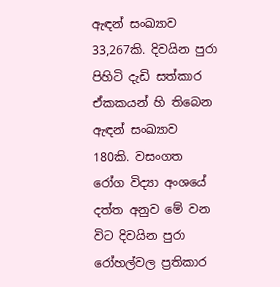ඇඳන් සංඛ්‍යාව 33,267කි. දිවයින පුරා පිහිටි දැඩි සත්කාර ඒකකයන් හි තිබෙන ඇඳන් සංඛ්‍යාව 180කි. වසංගත රෝග විද්‍යා අංශයේ දත්ත අනුව මේ වන විට දිවයින පුරා රෝහල්වල ප්‍රතිකාර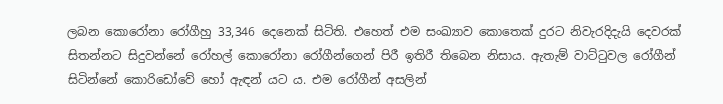ලබන කොරෝනා රෝගීහු 33,346 දෙනෙක් සිටිති. එහෙත් එම සංඛ්‍යාව කොතෙක් දුරට නිවැරදිදැයි දෙවරක් සිතන්නට සිදුවන්නේ රෝහල් කොරෝනා රෝගීන්ගෙන් පිරී ඉතිරී තිබෙන නිසාය. ඇතැම් වාට්ටුවල රෝගීන් සිටින්නේ කොරිඩෝවේ හෝ ඇඳන් යට ය. එම රෝගීන් අසලින්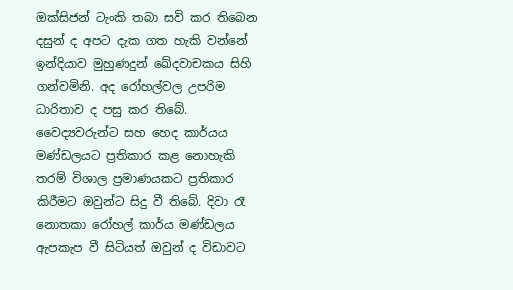ඔක්සිජන් ටැංකි තබා සවි කර තිබෙන දසුන් ද අපට දැක ගත හැකි වන්නේ ඉන්දියාව මුහුණදුන් ඛේදවාචකය සිහි ගන්වමිනි. අද රෝහල්වල උපරිම ධාරිතාව ද පසු කර තිබේ. වෛද්‍යවරුන්ට සහ හෙද කාර්යය මණ්ඩලයට ප්‍රතිකාර කළ නොහැකි තරම් විශාල ප්‍රමාණයකට ප්‍රතිකාර කිරීමට ඔවුන්ට සිදු වී තිබේ. දිවා රෑ නොතකා රෝහල් කාර්ය මණ්ඩලය ඇපකැප වී සිටියත් ඔවුන් ද විඩාවට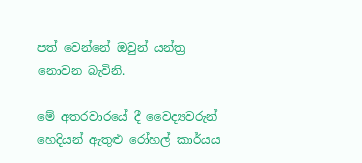පත් වෙන්නේ ඔවුන් යන්ත්‍ර නොවන බැවිනි.

මේ අතරවාරයේ දී වෛද්‍යවරුන් හෙදියන් ඇතුළු රෝහල් කාර්යය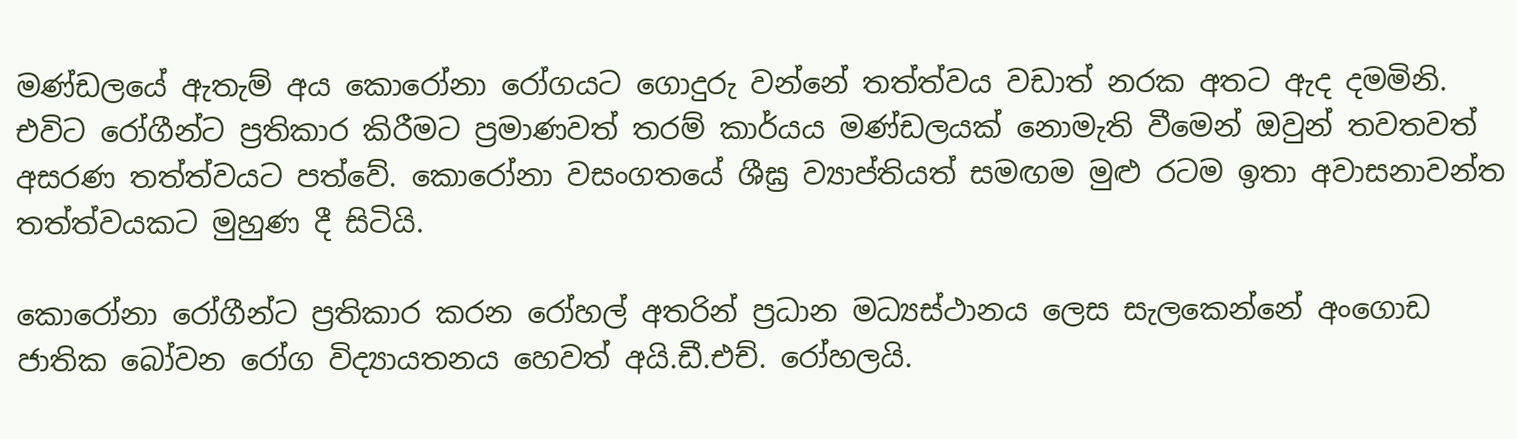මණ්ඩලයේ ඇතැම් අය කොරෝනා රෝගයට ගොදුරු වන්නේ තත්ත්වය වඩාත් නරක අතට ඇද දමමිනි. එවිට රෝගීන්ට ප්‍රතිකාර කිරීමට ප්‍රමාණවත් තරම් කාර්යය මණ්ඩලයක් නොමැති වීමෙන් ඔවුන් තවතවත් අසරණ තත්ත්වයට පත්වේ. කොරෝනා වසංගතයේ ශීඝ්‍ර ව්‍යාප්තියත් සමඟම මුළු රටම ඉතා අවාසනාවන්ත තත්ත්වයකට මුහුණ දී සිටියි.

කොරෝනා රෝගීන්ට ප්‍රතිකාර කරන රෝහල් අතරින් ප්‍රධාන මධ්‍යස්ථානය ලෙස සැලකෙන්නේ අංගොඩ ජාතික බෝවන රෝග විද්‍යායතනය හෙවත් අයි.ඩී.එච්. රෝහලයි.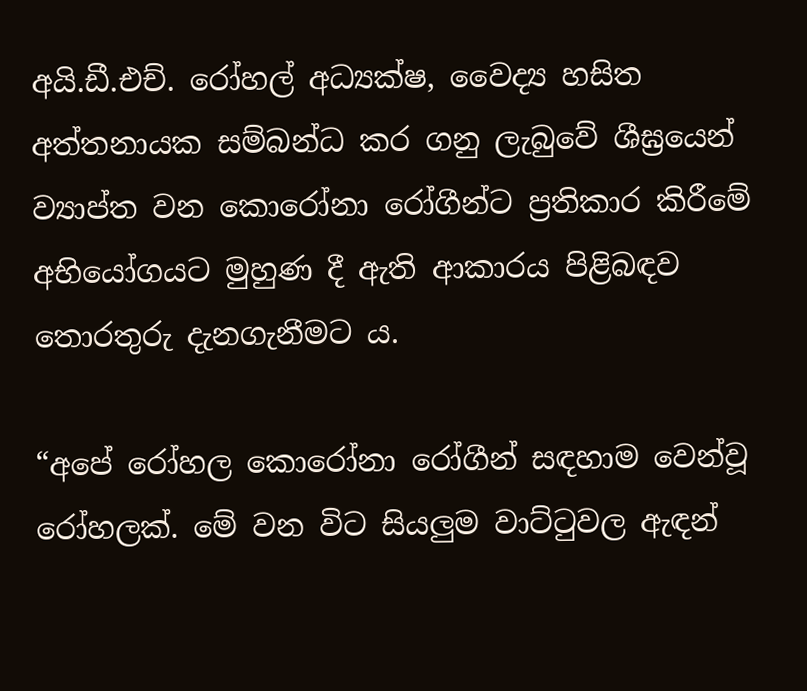අයි.ඩී.එච්. රෝහල් අධ්‍යක්ෂ, වෛද්‍ය හසිත අත්තනායක සම්බන්ධ කර ගනු ලැබුවේ ශීඝ්‍රයෙන් ව්‍යාප්ත වන කොරෝනා රෝගීන්ට ප්‍රතිකාර කිරීමේ අභියෝගයට මුහුණ දී ඇති ආකාරය පිළිබඳව තොරතුරු දැනගැනීමට ය.

“අපේ රෝහල කොරෝනා රෝගීන් සඳහාම වෙන්වූ රෝහලක්. මේ වන විට සියලුම වාට්ටුවල ඇඳන්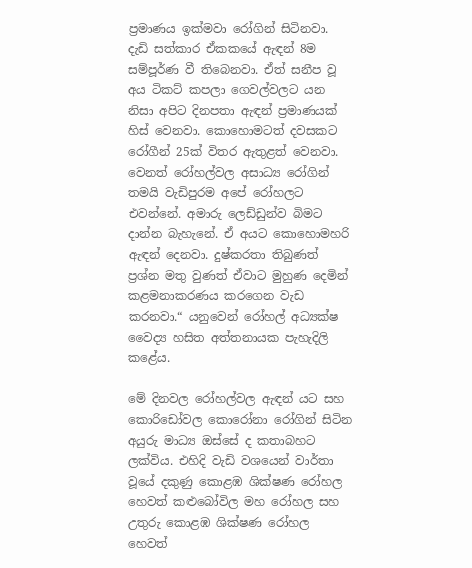ප්‍රමාණය ඉක්මවා රෝගින් සිටිනවා. දැඩි සත්කාර ඒකකයේ ඇඳන් 8ම සම්පූර්ණ වී තිබෙනවා. ඒත් සනීප වූ අය ටිකට් කපලා ගෙවල්වලට යන නිසා අපිට දිනපතා ඇඳන් ප්‍රමාණයක් හිස් වෙනවා. කොහොමටත් දවසකට රෝගීන් 25ක් විතර ඇතුළත් වෙනවා. වෙනත් රෝහල්වල අසාධ්‍ය රෝගින් තමයි වැඩිපුරම අපේ රෝහලට එවන්නේ. අමාරු ලෙඩ්ඩුන්ව බිමට දාන්න බැහැනේ. ඒ අයට කොහොමහරි ඇඳන් දෙනවා. දුෂ්කරතා තිබුණත් ප්‍රශ්න මතු වුණත් ඒවාට මුහුණ දෙමින් කළමනාකරණය කරගෙන වැඩ කරනවා.“ යනුවෙන් රෝහල් අධ්‍යක්ෂ වෛද්‍ය හසිත අත්තනායක පැහැදිලි කළේය.

මේ දිනවල රෝහල්වල ඇඳන් යට සහ කොරිඩෝවල කොරෝනා රෝගින් සිටින අයුරු මාධ්‍ය ඔස්සේ ද කතාබහට ලක්විය. එහිදි වැඩි වශයෙන් වාර්තා වූයේ දකුණු කොළඹ ශික්ෂණ රෝහල හෙවත් කළුබෝවිල මහ රෝහල සහ උතුරු කොළඹ ශික්ෂණ රෝහල හෙවත්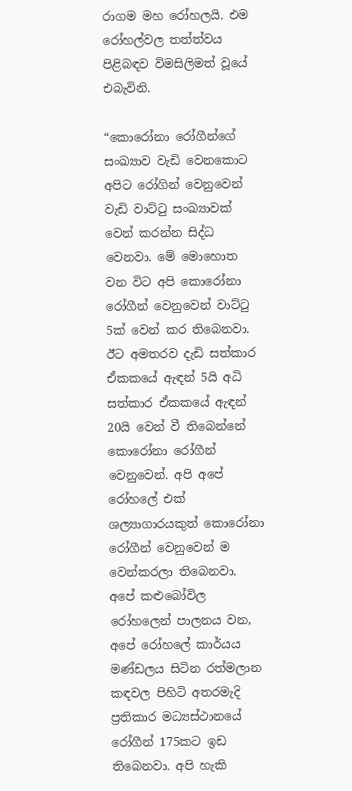රාගම මහ රෝහලයි. එම රෝහල්වල තත්ත්වය පිළිබඳව විමසිලිමත් වූයේ එබැවිනි.

“කොරෝනා රෝගීන්ගේ සංඛ්‍යාව වැඩි වෙනකොට අපිට රෝගින් වෙනුවෙන් වැඩි වාට්ටු සංඛ්‍යාවක් වෙන් කරන්න සිද්ධ වෙනවා. මේ මොහොත වන විට අපි කොරෝනා රෝගීන් වෙනුවෙන් වාට්ටු 5ක් වෙන් කර තිබෙනවා. ඊට අමතරව දැඩි සත්කාර ඒකකයේ ඇඳන් 5යි අධි සත්කාර ඒකකයේ ඇඳන් 20යි වෙන් වී තිබෙන්නේ කොරෝනා රෝගීන් වෙනුවෙන්. අපි අපේ රෝහලේ එක් ශල්‍යාගාරයකුත් කොරෝනා රෝගීන් වෙනුවෙන් ම වෙන්කරලා තිබෙනවා. අපේ කළුබෝවිල රෝහලෙන් පාලනය වන, අපේ රෝහලේ කාර්යය මණ්ඩලය සිටින රත්මලාන කඳවල පිහිටි අතරමැදි ප්‍රතිකාර මධ්‍යස්ථානයේ රෝගීන් 175කට ඉඩ තිබෙනවා. අපි හැකි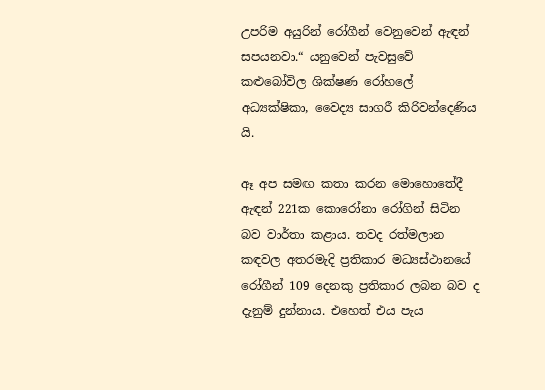උපරිම අයුරින් රෝගීන් වෙනුවෙන් ඇඳන් සපයනවා.“ යනුවෙන් පැවසුවේ කළුබෝවිල ශික්ෂණ රෝහලේ අධ්‍යක්ෂිකා, වෛද්‍ය සාගරී කිරිවන්දෙණිය යි.

ඈ අප සමඟ කතා කරන මොහොතේදී ඇඳන් 221ක කොරෝනා රෝගින් සිටින බව වාර්තා කළාය. තවද රත්මලාන කඳවල අතරමැදි ප්‍රතිකාර මධ්‍යස්ථානයේ රෝගීන් 109 දෙනකු ප්‍රතිකාර ලබන බව ද දැනුම් දුන්නාය. එහෙත් එය පැය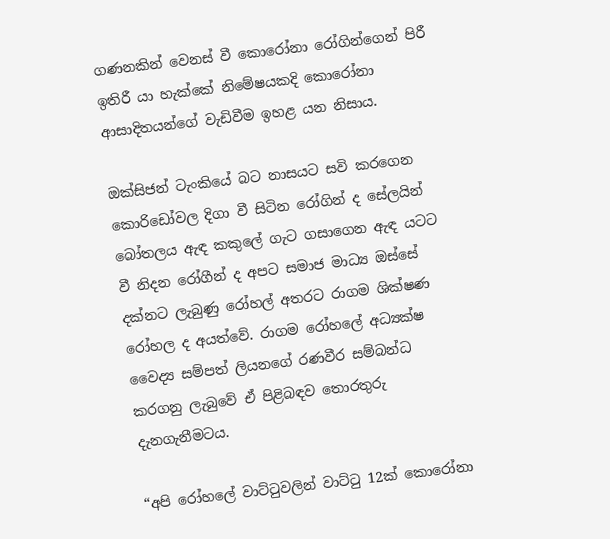ගණනකින් වෙනස් වී කොරෝනා රෝගින්ගෙන් පිරී ඉතිරී යා හැක්කේ නිමේෂයකදි කොරෝනා ආසාදිතයන්ගේ වැඩිවීම ඉහළ යන නිසාය.

ඔක්සිජන් ටැංකියේ බට නාසයට සවි කරගෙන කොරිඩෝවල දිගා වී සිටින රෝගින් ද සේලයින් බෝතලය ඇඳ කකුලේ ගැට ගසාගෙන ඇඳ යටට වී නිදන රෝගීන් ද අපට සමාජ මාධ්‍ය ඔස්සේ දක්නට ලැබුණු රෝහල් අතරට රාගම ශික්ෂණ රෝහල ද අයත්වේ. රාගම රෝහලේ අධ්‍යක්ෂ වෛද්‍ය සම්පත් ලියනගේ රණවීර සම්බන්ධ කරගනු ලැබුවේ ඒ පිළිබඳව තොරතුරු දැනගැනීමටය.

“අපි රෝහලේ වාට්ටුවලින් වාට්ටු 12ක් කොරෝනා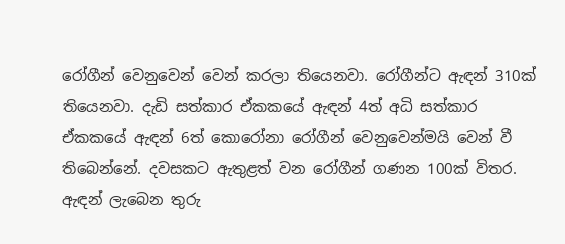රෝගීන් වෙනුවෙන් වෙන් කරලා තියෙනවා. රෝගීන්ට ඇඳන් 310ක් තියෙනවා. දැඩි සත්කාර ඒකකයේ ඇඳන් 4ත් අධි සත්කාර ඒකකයේ ඇඳන් 6ත් කොරෝනා රෝගීන් වෙනුවෙන්මයි වෙන් වී තිබෙන්නේ. දවසකට ඇතුළත් වන රෝගීන් ගණන 100ක් විතර. ඇඳන් ලැබෙන තුරු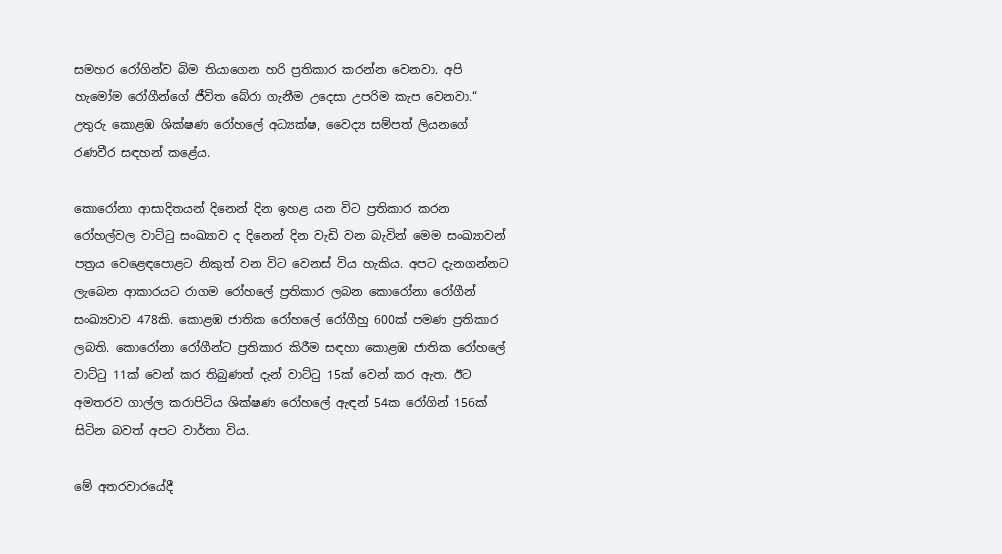සමහර රෝගින්ව බිම තියාගෙන හරි ප්‍රතිකාර කරන්න වෙනවා. අපි හැමෝම රෝගීන්ගේ ජීවිත බේරා ගැනීම උදෙසා උපරිම කැප වෙනවා.“ උතුරු කොළඹ ශික්ෂණ රෝහලේ අධ්‍යක්ෂ, වෛද්‍ය සම්පත් ලියනගේ රණවීර සඳහන් කළේය.

කොරෝනා ආසාදිතයන් දිනෙන් දින ඉහළ යන විට ප්‍රතිකාර කරන රෝහල්වල වාට්ටු සංඛ්‍යාව ද දිනෙන් දින වැඩි වන බැවින් මෙම සංඛ්‍යාවන් පත්‍රය වෙළෙඳපොළට නිකුත් වන විට වෙනස් විය හැකිය. අපට දැනගන්නට ලැබෙන ආකාරයට රාගම රෝහලේ ප්‍රතිකාර ලබන කොරෝනා රෝගීන් සංඛ්‍යවාව 478කි. කොළඹ ජාතික රෝහලේ රෝගීහු 600ක් පමණ ප්‍රතිකාර ලබති. කොරෝනා රෝගීන්ට ප්‍රතිකාර කිරීම සඳහා කොළඹ ජාතික රෝහලේ වාට්ටු 11ක් වෙන් කර තිබුණත් දැන් වාට්ටු 15ක් වෙන් කර ඇත. ඊට අමතරව ගාල්ල කරාපිටිය ශික්ෂණ රෝහලේ ඇඳන් 54ක රෝගින් 156ක් සිටින බවත් අපට වාර්තා විය.

මේ අතරවාරයේදී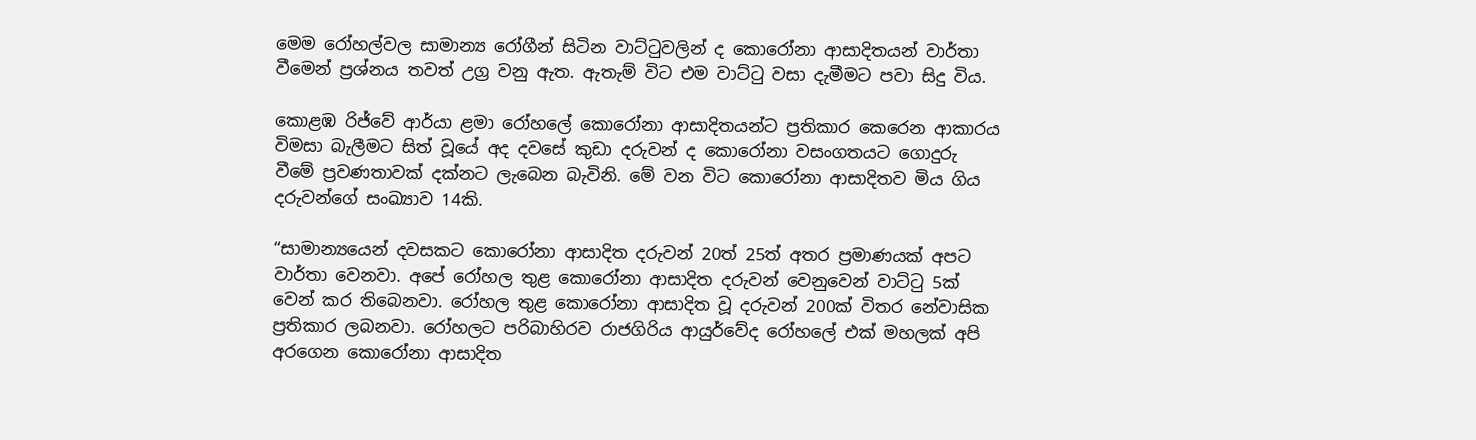මෙම රෝහල්වල සාමාන්‍ය රෝගීන් සිටින වාට්ටුවලින් ද කොරෝනා ආසාදිතයන් වාර්තා වීමෙන් ප්‍රශ්නය තවත් උග්‍ර වනු ඇත. ඇතැම් විට එම වාට්ටු වසා දැමීමට පවා සිදු විය.

කොළඹ රිජ්වේ ආර්යා ළමා රෝහලේ කොරෝනා ආසාදිතයන්ට ප්‍රතිකාර කෙරෙන ආකාරය විමසා බැලීමට සිත් වූයේ අද දවසේ කුඩා දරුවන් ද කොරෝනා වසංගතයට ගොදුරු වීමේ ප්‍රවණතාවක් දක්නට ලැබෙන බැවිනි. මේ වන විට කොරෝනා ආසාදිතව මිය ගිය දරුවන්ගේ සංඛ්‍යාව 14කි.

“සාමාන්‍යයෙන් දවසකට කොරෝනා ආසාදිත දරුවන් 20ත් 25ත් අතර ප්‍රමාණයක් අපට වාර්තා වෙනවා. අපේ රෝහල තුළ කොරෝනා ආසාදිත දරුවන් වෙනුවෙන් වාට්ටු 5ක් වෙන් කර තිබෙනවා. රෝහල තුළ කොරෝනා ආසාදිත වූ දරුවන් 200ක් විතර නේවාසික ප්‍රතිකාර ලබනවා. රෝහලට පරිබාහිරව රාජගිරිය ආයුර්වේද රෝහලේ එක් මහලක් අපි අරගෙන කොරෝනා ආසාදිත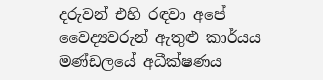දරුවන් එහි රඳවා අපේ වෛද්‍යවරුන් ඇතුළු කාර්යය මණ්ඩලයේ අධීක්ෂණය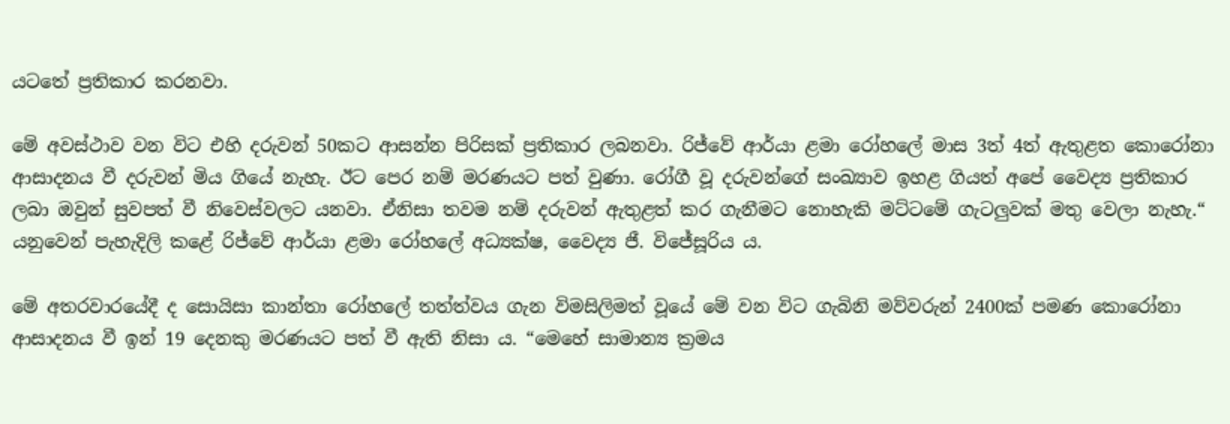යටතේ ප්‍රතිකාර කරනවා.

මේ අවස්ථාව වන විට එහි දරුවන් 50කට ආසන්න පිරිසක් ප්‍රතිකාර ලබනවා. රිජ්වේ ආර්යා ළමා රෝහලේ මාස 3ත් 4ත් ඇතුළත කොරෝනා ආසාදනය වී දරුවන් මිය ගියේ නැහැ. ඊට පෙර නම් මරණයට පත් වුණා. රෝගී වූ දරුවන්ගේ සංඛ්‍යාව ඉහළ ගියත් අපේ වෛද්‍ය ප්‍රතිකාර ලබා ඔවුන් සුවපත් වී නිවෙස්වලට යනවා. ඒනිසා තවම නම් දරුවන් ඇතුළත් කර ගැනීමට නොහැකි මට්ටමේ ගැටලුවක් මතු වෙලා නැහැ.“ යනුවෙන් පැහැදිලි කළේ රිජ්වේ ආර්යා ළමා රෝහලේ අධ්‍යක්ෂ, වෛද්‍ය ජී. විජේසූරිය ය.

මේ අතරවාරයේදී ද සොයිසා කාන්තා රෝහලේ තත්ත්වය ගැන විමසිලිමත් වූයේ මේ වන විට ගැබිනි මව්වරුන් 2400ක් පමණ කොරෝනා ආසාදනය වී ඉන් 19 දෙනකු මරණයට පත් වී ඇති නිසා ය. “මෙහේ සාමාන්‍ය ක්‍රමය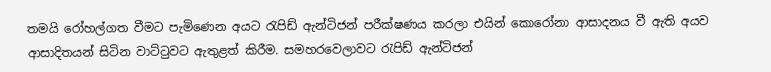තමයි රෝහල්ගත වීමට පැමිණෙන අයට රැපිඩ් ඇන්ටිජන් පරීක්ෂණය කරලා එයින් කොරෝනා ආසාදනය වී ඇති අයව ආසාදිතයන් සිටින වාට්ටුවට ඇතුළත් කිරීම. සමහරවෙලාවට රැපිඩ් ඇන්ටිජන්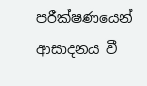පරීක්ෂණයෙන් ආසාදනය වී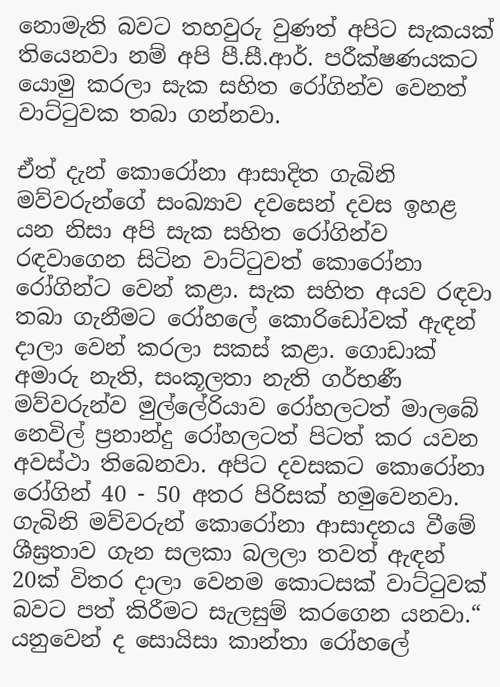නොමැති බවට තහවුරු වුණත් අපිට සැකයක් තියෙනවා නම් අපි පී.සී.ආර්. පරීක්ෂණයකට යොමු කරලා සැක සහිත රෝගින්ව වෙනත් වාට්ටුවක තබා ගන්නවා.

ඒත් දැන් කොරෝනා ආසාදිත ගැබිනි මව්වරුන්ගේ සංඛ්‍යාව දවසෙන් දවස ඉහළ යන නිසා අපි සැක සහිත රෝගින්ව රඳවාගෙන සිටින වාට්ටුවත් කොරෝනා රෝගින්ට වෙන් කළා. සැක සහිත අයව රඳවා තබා ගැනීමට රෝහලේ කොරිඩෝවක් ඇඳන් දාලා වෙන් කරලා සකස් කළා. ගොඩාක් අමාරු නැති, සංකූලතා නැති ගර්භණී මව්වරුන්ව මුල්ලේරියාව රෝහලටත් මාලබේ නෙවිල් ප්‍රනාන්දු රෝහලටත් පිටත් කර යවන අවස්ථා තිබෙනවා. අපිට දවසකට කොරෝනා රෝගින් 40 - 50 අතර පිරිසක් හමුවෙනවා. ගැබිනි මව්වරුන් කොරෝනා ආසාදනය වීමේ ශීඝ්‍රතාව ගැන සලකා බලලා තවත් ඇඳන් 20ක් විතර දාලා වෙනම කොටසක් වාට්ටුවක් බවට පත් කිරීමට සැලසුම් කරගෙන යනවා.“ යනුවෙන් ද සොයිසා කාන්තා රෝහලේ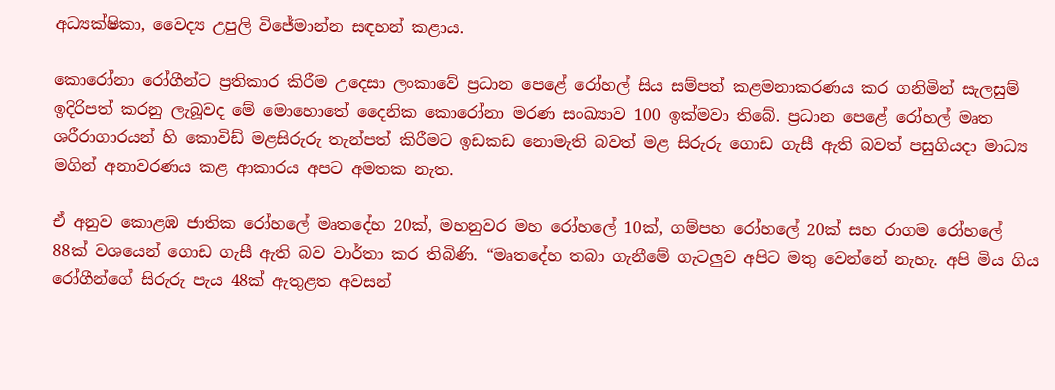අධ්‍යක්ෂිකා, වෛද්‍ය උපුලි විජේමාන්න සඳහන් කළාය.

කොරෝනා රෝගීන්ට ප්‍රතිකාර කිරීම උදෙසා ලංකාවේ ප්‍රධාන පෙළේ රෝහල් සිය සම්පත් කළමනාකරණය කර ගනිමින් සැලසුම් ඉදිරිපත් කරනු ලැබූවද මේ මොහොතේ දෛනික කොරෝනා මරණ සංඛ්‍යාව 100 ඉක්මවා තිබේ. ප්‍රධාන පෙළේ රෝහල් මෘත ශරීරාගාරයන් හි කොවිඩ් මළසිරුරු තැන්පත් කිරීමට ඉඩකඩ නොමැති බවත් මළ සිරුරු ගොඩ ගැසී ඇති බවත් පසුගියදා මාධ්‍ය මගින් අනාවරණය කළ ආකාරය අපට අමතක නැත.

ඒ අනුව කොළඹ ජාතික රෝහලේ මෘතදේහ 20ක්, මහනුවර මහ රෝහලේ 10ක්, ගම්පහ රෝහලේ 20ක් සහ රාගම රෝහලේ 88ක් වශයෙන් ගොඩ ගැසී ඇති බව වාර්තා කර තිබිණි. “මෘතදේහ තබා ගැනීමේ ගැටලුව අපිට මතු වෙන්නේ නැහැ. අපි මිය ගිය රෝගීන්ගේ සිරුරු පැය 48ක් ඇතුළත අවසන්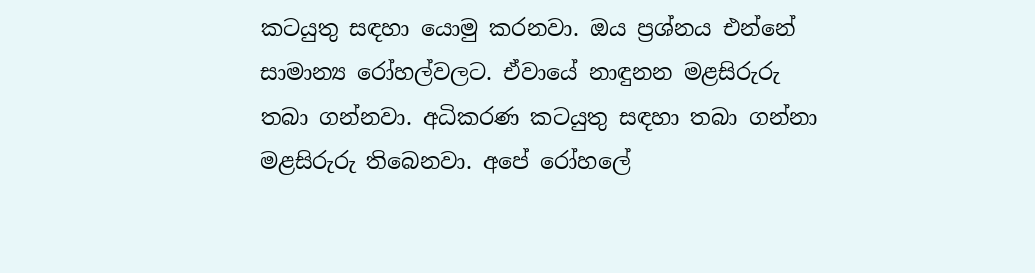කටයුතු සඳහා යොමු කරනවා. ඔය ප්‍රශ්නය එන්නේ සාමාන්‍ය රෝහල්වලට. ඒවායේ නාඳුනන මළසිරුරු තබා ගන්නවා. අධිකරණ කටයුතු සඳහා තබා ගන්නා මළසිරුරු තිබෙනවා. අපේ රෝහලේ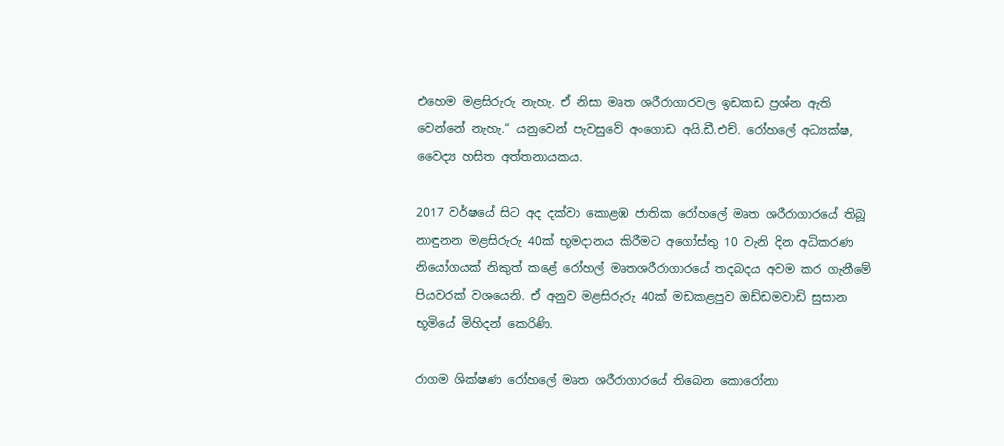එහෙම මළසිරුරු නැහැ. ඒ නිසා මෘත ශරීරාගාරවල ඉඩකඩ ප්‍රශ්න ඇති වෙන්නේ නැහැ.“ යනුවෙන් පැවසුවේ අංගොඩ අයි.ඩී.එච්. රෝහලේ අධ්‍යක්ෂ, වෛද්‍ය හසිත අත්තනායකය.

2017 වර්ෂයේ සිට අද දක්වා කොළඹ ජාතික රෝහලේ මෘත ශරීරාගාරයේ තිබූ නාඳුනන මළසිරුරු 40ක් භූමදානය කිරීමට අගෝස්තු 10 වැනි දින අධිකරණ නියෝගයක් නිකුත් කළේ රෝහල් මෘතශරීරාගාරයේ තදබදය අවම කර ගැනීමේ පියවරක් වශයෙනි. ඒ අනුව මළසිරුරු 40ක් මඩකළපුව ඔඩ්ඩමවාඩි සුසාන භූමියේ මිහිදන් කෙරිණි.

රාගම ශික්ෂණ රෝහලේ මෘත ශරීරාගාරයේ තිබෙන කොරෝනා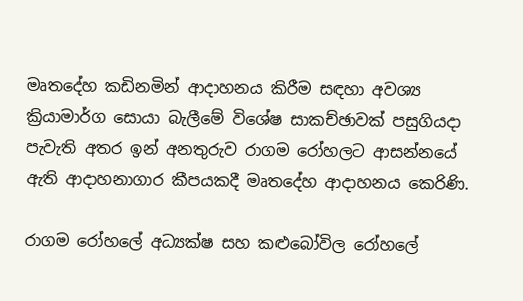මෘතදේහ කඩිනමින් ආදාහනය කිරීම සඳහා අවශ්‍ය ක්‍රියාමාර්ග සොයා බැලීමේ විශේෂ සාකච්ඡාවක් පසුගියදා පැවැති අතර ඉන් අනතුරුව රාගම රෝහලට ආසන්නයේ ඇති ආදාහනාගාර කීපයකදී මෘතදේහ ආදාහනය කෙරිණි.

රාගම රෝහලේ අධ්‍යක්ෂ සහ කළුබෝවිල රෝහලේ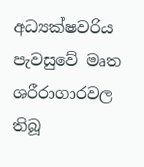අධ්‍යක්ෂවරිය පැවසුවේ මෘත ශරීරාගාරවල තිබූ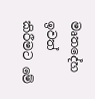මෘතදේහ ඉවත් කිරීමට මේ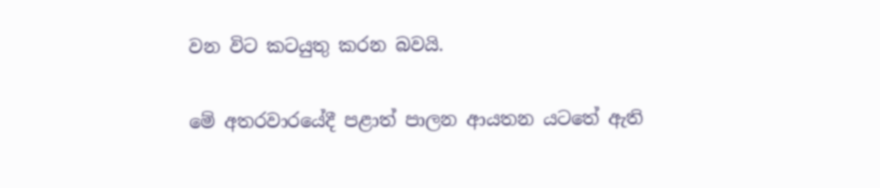වන විට කටයුතු කරන බවයි.

මේ අතරවාරයේදී පළාත් පාලන ආයතන යටතේ ඇති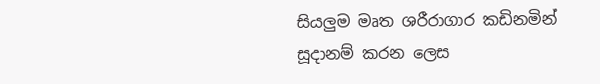සියලුම මෘත ශරීරාගාර කඩිනමින් සූදානම් කරන ලෙස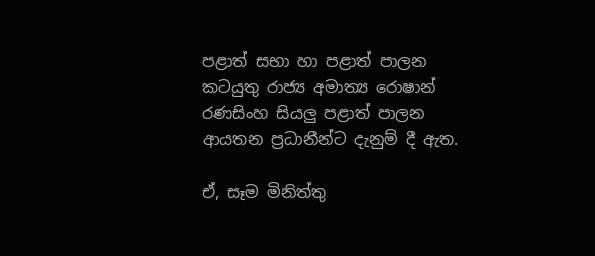පළාත් සභා හා පළාත් පාලන කටයුතු රාජ්‍ය අමාත්‍ය රොෂාන් රණසිංහ සියලු පළාත් පාලන ආයතන ප්‍රධානීන්ට දැනුම් දී ඇත.

ඒ, සෑම මිනිත්තු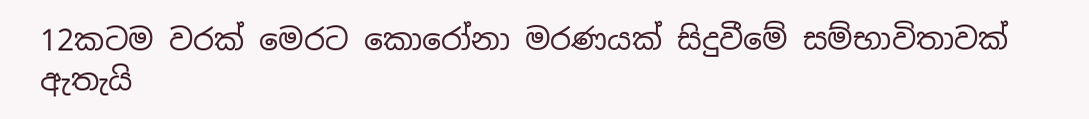12කටම වරක් මෙරට කොරෝනා මරණයක් සිදුවීමේ සම්භාවිතාවක් ඇතැයි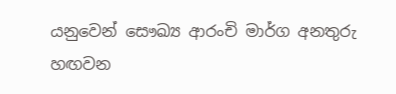යනුවෙන් සෞඛ්‍ය ආරංචි මාර්ග අනතුරු හඟවන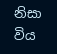නිසා විය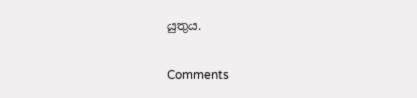යුතුය.

Comments